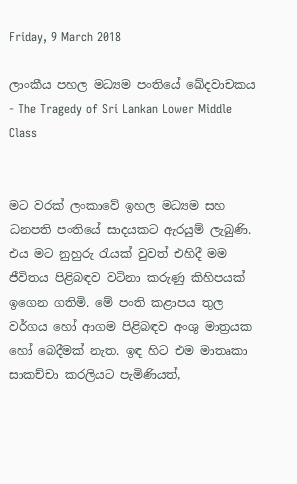Friday, 9 March 2018

ලාංකීය පහල මධ්‍යම පංතියේ ඛේදවාචකය - The Tragedy of Sri Lankan Lower Middle Class


මට වරක් ලංකාවේ ඉහල මධ්‍යම සහ ධනපති පංතියේ සාදයකට ඇරයුම් ලැබුණි. එය මට නුහුරු රැයක් වුවත් එහිදී මම ජීවිතය පිළිබඳව වටිනා කරුණු කිහිපයක් ඉගෙන ගතිමි. මේ පංති කළාපය තුල වර්ගය හෝ ආගම පිළිබඳව අංශු මාත්‍රයක හෝ බෙදීමක් නැත. ඉඳ හිට එම මාතෘකා සාකච්චා කරලියට පැමිණියත්,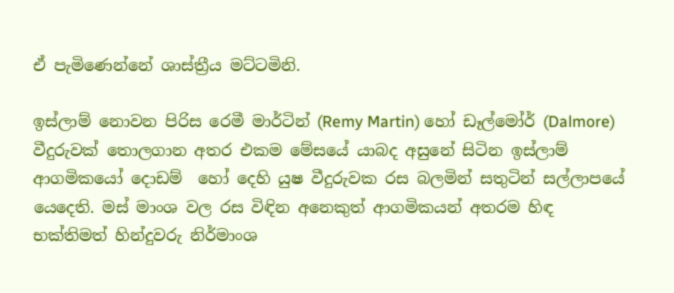ඒ පැමිණෙන්නේ ශාස්ත්‍රීය මට්ටමිනි.

ඉස්ලාම් නොවන පිරිස රෙමී මාර්ටින් (Remy Martin) හෝ ඩෑල්මෝර් (Dalmore) වීදුරුවක් තොලගාන අතර එකම මේසයේ යාබද අසුනේ සිටින ඉස්ලාම් ආගමිකයෝ දොඩම්  හෝ දෙහි යුෂ වීදුරුවක රස බලමින් සතුටින් සල්ලාපයේ යෙදෙති. මස් මාංශ වල රස විඳින අනෙකුත් ආගමිකයන් අතරම හිඳ භක්තිමත් හින්දුවරු නිර්මාංශ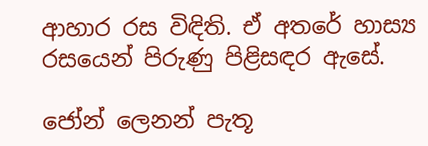ආහාර රස විඳිති. ඒ අතරේ හාස්‍ය රසයෙන් පිරුණු පිළිසඳර ඇසේ.

ජෝන් ලෙනන් පැතූ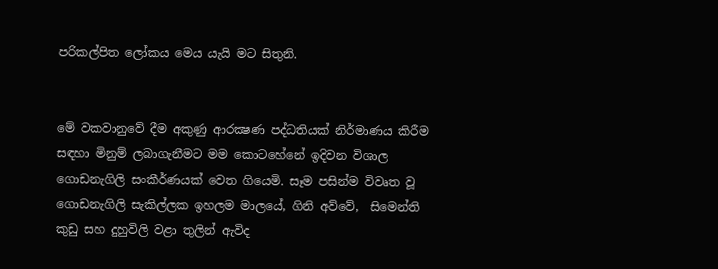පරිකල්පිත ලෝකය මෙය යැයි මට සිතුනි.


මේ වකවානුවේ දීම අකුණු ආරක්‍ෂණ පද්ධතියක් නිර්මාණය කිරීම සඳහා මිනුම් ලබාගැනීමට මම කොටහේනේ ඉදිවන විශාල ගොඩනැගිලි සංකීර්ණයක් වෙත ගියෙමි. සෑම පසින්ම විවෘත වූ ගොඩනැගිලි සැකිල්ලක ඉහලම මාලයේ, ගිනි අව්වේ,  සිමෙන්ති කුඩු සහ දුහුවිලි වළා තුලින් ඇවිද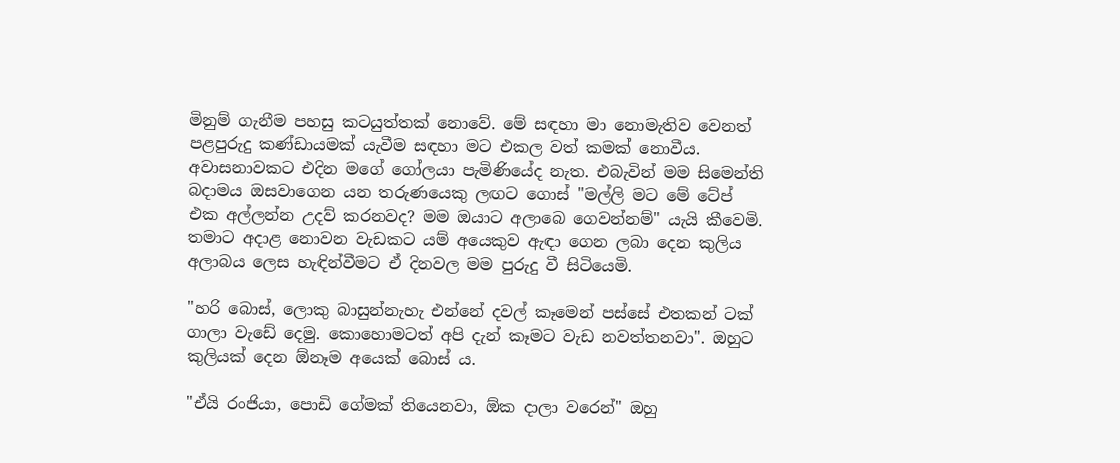මිනුම් ගැනීම පහසු කටයුත්තක් නොවේ. මේ සඳහා මා නොමැතිව වෙනත් පළපුරුදු කණ්ඩායමක් යැවීම සඳහා මට එකල වත් කමක් නොවීය. අවාසනාවකට එදින මගේ ගෝලයා පැමිණියේද නැත. එබැවින් මම සිමෙන්ති බදාමය ඔසවාගෙන යන තරුණයෙකු ලඟට ගොස් "මල්ලි මට මේ ටේප් එක අල්ලන්න උදව් කරනවද? මම ඔයාට අලාබෙ ගෙවන්නම්" යැයි කීවෙමි. තමාට අදාළ නොවන වැඩකට යම් අයෙකුව ඇඳා ගෙන ලබා දෙන කුලිය අලාබය ලෙස හැඳින්වීමට ඒ දිනවල මම පුරුදු වී සිටියෙමි.

"හරි බොස්, ලොකු බාසුන්නැහැ එන්නේ දවල් කෑමෙන් පස්සේ එතකන් ටක් ගාලා වැඩේ දෙමු. කොහොමටත් අපි දැන් කෑමට වැඩ නවත්තනවා". ඔහුට කුලියක් දෙන ඕනෑම අයෙක් බොස් ය.

"ඒයි රංජියා, පොඩි ගේමක් තියෙනවා, ඕක දාලා වරෙන්" ඔහු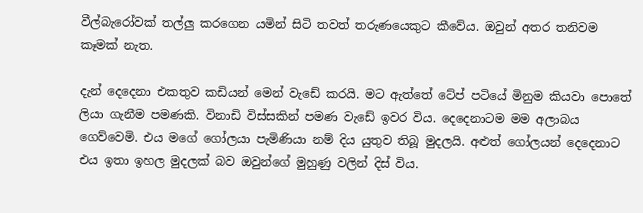වීල්බැරෝවක් තල්ලු කරගෙන යමින් සිටි තවත් තරුණයෙකුට කීවේය. ඔවුන් අතර තනිවම කෑමක් නැත.

දැන් දෙදෙනා එකතුව කඩියන් මෙන් වැඩේ කරයි. මට ඇත්තේ ටේප් පටියේ මිනුම කියවා පොතේ ලියා ගැනීම පමණකි. විනාඩි විස්සකින් පමණ වැඩේ ඉවර විය. දෙදෙනාටම මම අලාබය ගෙව්වෙමි. එය මගේ ගෝලයා පැමිණියා නම් දිය යුතුව තිබූ මුදලයි. අළුත් ගෝලයන් දෙදෙනාට එය ඉතා ඉහල මුදලක් බව ඔවුන්ගේ මුහුණු වලින් දිස් විය.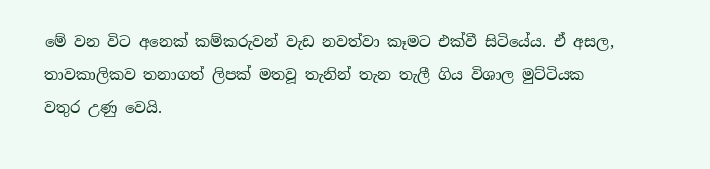මේ වන විට අනෙක් කම්කරුවන් වැඩ නවත්වා කෑමට එක්වී සිටියේය. ඒ අසල, තාවකාලිකව තනාගත් ලිපක් මතවූ තැනින් තැන තැලී ගිය විශාල මුට්ටියක වතුර උණු වෙයි.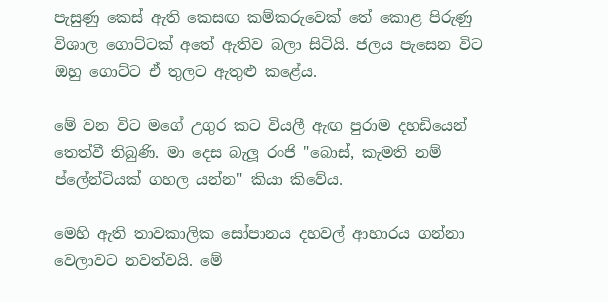පැසුණු කෙස් ඇති කෙසඟ කම්කරුවෙක් තේ කොළ පිරුණු විශාල ගොට්ටක් අතේ ඇතිව බලා සිටියි. ජලය පැසෙන විට ඔහු ගොට්ට ඒ තුලට ඇතුළු කළේය.

මේ වන විට මගේ උගුර කට වියලී ඇඟ පුරාම දහඩියෙන් තෙත්වී තිබුණි. මා දෙස බැලූ රංජි "බොස්, කැමති නම් ප්ලේන්ටියක් ගහල යන්න" කියා කිවේය.

මෙහි ඇති තාවකාලික සෝපානය දහවල් ආහාරය ගන්නා වෙලාවට නවත්වයි. මේ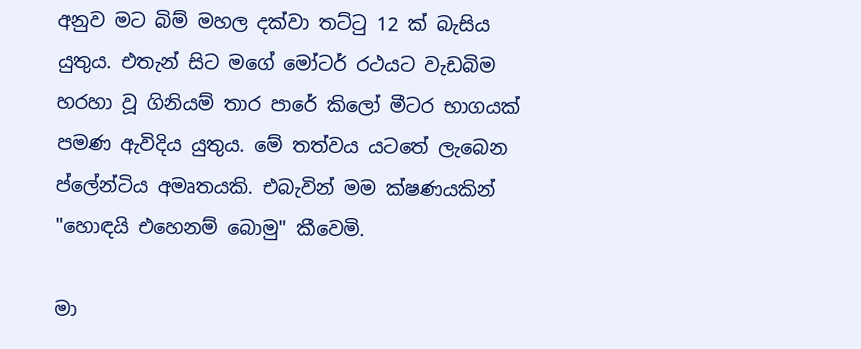අනුව මට බිම් මහල දක්වා තට්ටු 12 ක් බැසිය යුතුය. එතැන් සිට මගේ මෝටර් රථයට වැඩබිම හරහා වූ ගිනියම් තාර පාරේ කිලෝ මීටර භාගයක් පමණ ඇවිදිය යුතුය. මේ තත්වය යටතේ ලැබෙන ප්ලේන්ටිය අමෘතයකි. එබැවින් මම ක්ෂණයකින් "හොඳයි එහෙනම් බොමු" කීවෙමි.

මා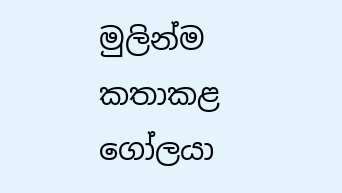මුලින්ම කතාකළ ගෝලයා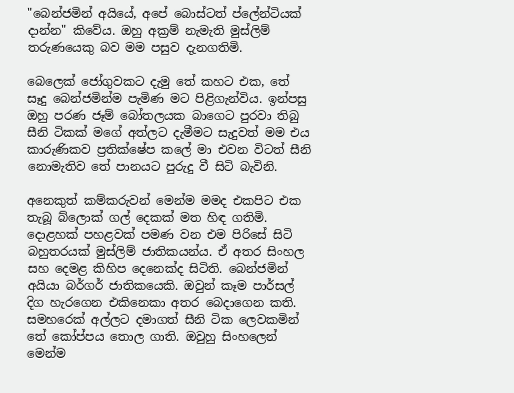"බෙන්ජමින් අයියේ, අපේ බොස්ටත් ප්ලේන්ටියක් දාන්න" කිවේය. ඔහු අක්‍රම් නැමැති මුස්ලිම් තරුණයෙකු බව මම පසුව දැනගතිමි.

බෙලෙක් ජෝගුවකට දැමු තේ කහට එක, තේ සෑදු බෙන්ජමින්ම පැමිණ මට පිළිගැන්විය. ඉන්පසු ඔහු පරණ ජෑම් බෝතලයක බාගෙට පුරවා තිබු සීනි ටිකක් මගේ අත්ලට දැමීමට සැදුවත් මම එය කාරුණිකව ප්‍රතික්ෂේප කලේ මා එවන විටත් සීනි නොමැතිව තේ පානයට පුරුදු වී සිටි බැවිනි.

අනෙකුත් කම්කරුවන් මෙන්ම මමද එකපිට එක තැබූ බ්ලොක් ගල් දෙකක් මත හිඳ ගතිමි. දොළහක් පහළවක් පමණ වන එම පිරිසේ සිටි බහුතරයක් මුස්ලිම් ජාතිකයන්ය. ඒ අතර සිංහල සහ දෙමළ කිහිප දෙනෙක්ද සිටිති. බෙන්ජමින් අයියා බර්ගර් ජාතිකයෙකි. ඔවුන් කෑම පාර්සල් දිග හැරගෙන එකිනෙකා අතර බෙදාගෙන කති. සමහරෙක් අල්ලට දමාගත් සීනි ටික ලෙවකමින් තේ කෝප්පය තොල ගාති. ඔවුහු සිංහලෙන් මෙන්ම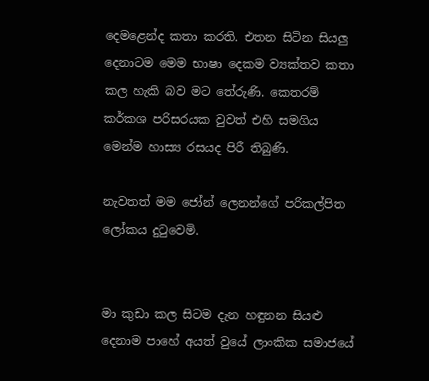දෙමළෙන්ද කතා කරති. එතන සිටින සියලු දෙනාටම මෙම භාෂා දෙකම ව්‍යක්තව කතා කල හැකි බව මට තේරුණි. කෙතරම් කර්කශ පරිසරයක වුවත් එහි සමගිය මෙන්ම හාස්‍ය රසයද පිරී තිබුණි.

නැවතත් මම ජෝන් ලෙනන්ගේ පරිකල්පිත ලෝකය දුටුවෙමි.


මා කුඩා කල සිටම දැන හඳුනන සියළු දෙනාම පාහේ අයත් වුයේ ලාංකික සමාජයේ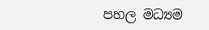පහල මධ්‍යම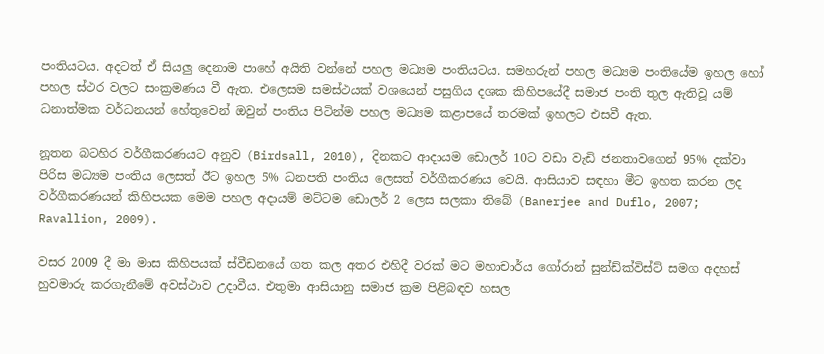පංතියටය. අදටත් ඒ සියලු දෙනාම පාහේ අයිති වන්නේ පහල මධ්‍යම පංතියටය. සමහරුන් පහල මධ්‍යම පංතියේම ඉහල හෝ පහල ස්ථර වලට සංක්‍රමණය වී ඇත. එලෙසම සමස්ථයක් වශයෙන් පසුගිය දශක කිහිපයේදී සමාජ පංති තුල ඇතිවූ යම් ධනාත්මක වර්ධනයන් හේතුවෙන් ඔවුන් පංතිය පිටින්ම පහල මධ්‍යම කළාපයේ තරමක් ඉහලට එසවී ඇත.

නූතන බටහිර වර්ගීකරණයට අනුව (Birdsall, 2010), දිනකට ආදායම ඩොලර් 10ට වඩා වැඩි ජනතාවගෙන් 95% දක්වා පිරිස මධ්‍යම පංතිය ලෙසත් ඊට ඉහල 5% ධනපති පංතිය ලෙසත් වර්ගීකරණය වෙයි. ආසියාව සඳහා මීට ඉහත කරන ලද වර්ගීකරණයන් කිහිපයක මෙම පහල අදායම් මට්ටම ඩොලර් 2 ලෙස සලකා තිබේ (Banerjee and Duflo, 2007; Ravallion, 2009).

වසර 2009 දී මා මාස කිහිපයක් ස්වීඩනයේ ගත කල අතර එහිදී වරක් මට මහාචාර්ය ගෝරාන් සුන්ඩ්ක්විස්ට් සමග අදහස් හුවමාරු කරගැනීමේ අවස්ථාව උදාවීය. එතුමා ආසියානු සමාජ ක්‍රම පිළිබඳව හසල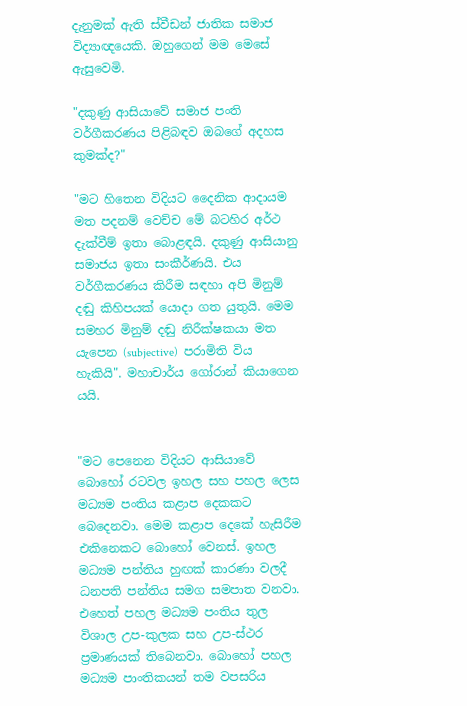දැනුමක් ඇති ස්වීඩන් ජාතික සමාජ විද්‍යාඥයෙකි. ඔහුගෙන් මම මෙසේ ඇසුවෙමි.

"දකුණු ආසියාවේ සමාජ පංති වර්ගීකරණය පිළිබඳව ඔබගේ අදහස කුමක්ද?"

"මට හිතෙන විදියට දෛනික ආදායම මත පදනම් වෙච්ච මේ බටහිර අර්ථ දැක්වීම් ඉතා බොළඳයි. දකුණු ආසියානු සමාජය ඉතා සංකීර්ණයි. එය වර්ගීකරණය කිරීම සඳහා අපි මිනුම් දඬු කිහිපයක් යොදා ගත යුතුයි. මෙම සමහර මිනුම් දඬු නිරීක්ෂකයා මත යැපෙන (subjective)  පරාමිති විය හැකියි". මහාචාර්ය ගෝරාන් කියාගෙන යයි.


"මට පෙනෙන විදියට ආසියාවේ බොහෝ රටවල ඉහල සහ පහල ලෙස මධ්‍යම පංතිය කළාප දෙකකට බෙදෙනවා. මෙම කළාප දෙකේ හැසිරීම එකිනෙකට බොහෝ වෙනස්. ඉහල මධ්‍යම පන්තිය හුඟක් කාරණා වලදී ධනපති පන්තිය සමග සමපාත වනවා. එහෙත් පහල මධ්‍යම පංතිය තුල විශාල උප-කුලක සහ උප-ස්ථර ප්‍රමාණයක් තිබෙනවා. බොහෝ පහල මධ්‍යම පාංතිකයන් තම වපසරිය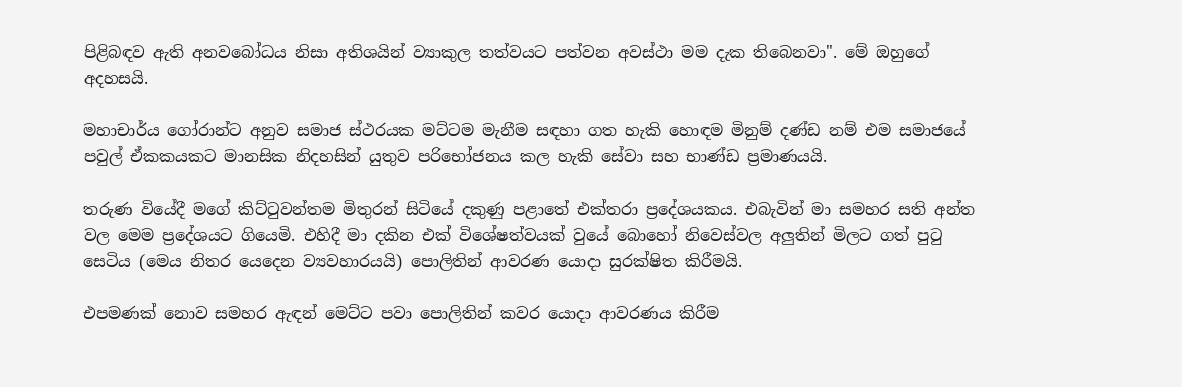පිළිබඳව ඇති අනවබෝධය නිසා අතිශයින් ව්‍යාකුල තත්වයට පත්වන අවස්ථා මම දැක තිබෙනවා". මේ ඔහුගේ අදහසයි.

මහාචාර්ය ගෝරාන්ට අනුව සමාජ ස්ථරයක මට්ටම මැනීම සඳහා ගත හැකි හොඳම මිනුම් දණ්ඩ නම් එම සමාජයේ පවුල් ඒකකයකට මානසික නිදහසින් යුතුව පරිභෝජනය කල හැකි සේවා සහ භාණ්ඩ ප්‍රමාණයයි.

තරුණ වියේදී මගේ කිට්ටුවන්තම මිතුරන් සිටියේ දකුණු පළාතේ එක්තරා ප්‍රදේශයකය. එබැවින් මා සමහර සති අන්ත වල මෙම ප්‍රදේශයට ගියෙමි. එහිදී මා දකින එක් විශේෂත්වයක් වුයේ බොහෝ නිවෙස්වල අලුතින් මිලට ගත් පුටු සෙටිය (මෙය නිතර යෙදෙන ව්‍යවහාරයයි) පොලිතින් ආවරණ යොදා සුරක්ෂිත කිරීමයි.

එපමණක් නොව සමහර ඇඳන් මෙට්ට පවා පොලිතින් කවර යොදා ආවරණය කිරීම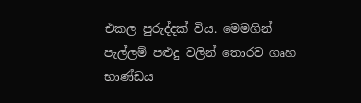එකල පුරුද්දක් විය. මෙමගින් පැල්ලම් පළුදු වලින් තොරව ගෘහ භාණ්ඩය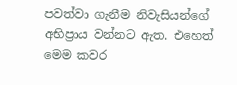පවත්වා ගැනීම නිවැසියන්ගේ අභිප්‍රාය වන්නට ඇත. එහෙත් මෙම කවර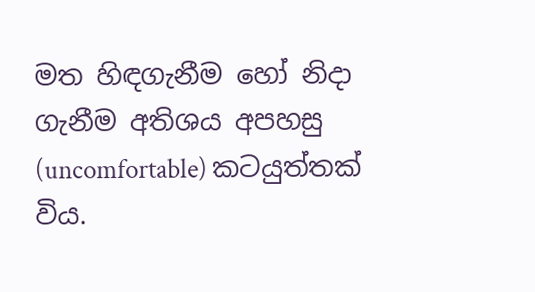මත හිඳගැනීම හෝ නිදා ගැනීම අතිශය අපහසු (uncomfortable) කටයුත්තක් විය.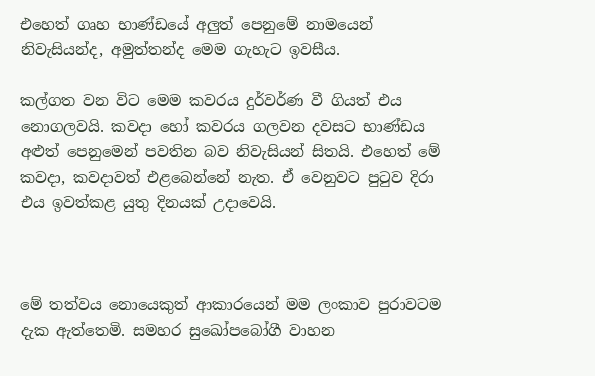එහෙත් ගෘහ භාණ්ඩයේ අලුත් පෙනුමේ නාමයෙන් නිවැසියන්ද, අමුත්තන්ද මෙම ගැහැට ඉවසීය.

කල්ගත වන විට මෙම කවරය දුර්වර්ණ වී ගියත් එය නොගලවයි. කවදා හෝ කවරය ගලවන දවසට භාණ්ඩය අළුත් පෙනුමෙන් පවතින බව නිවැසියන් සිතයි. එහෙත් මේ කවදා, කවදාවත් එළබෙන්නේ නැත. ඒ වෙනුවට පුටුව දිරා එය ඉවත්කළ යුතු දිනයක් උදාවෙයි.



මේ තත්වය නොයෙකුත් ආකාරයෙන් මම ලංකාව පුරාවටම දැක ඇත්තෙමි. සමහර සුඛෝපබෝගී වාහන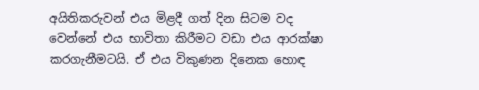අයිතිකරුවන් එය මිළදී ගත් දින සිටම වද වෙන්නේ එය භාවිතා කිරීමට වඩා එය ආරක්ෂා කරගැනීමටයි. ඒ එය විකුණන දිනෙක හොඳ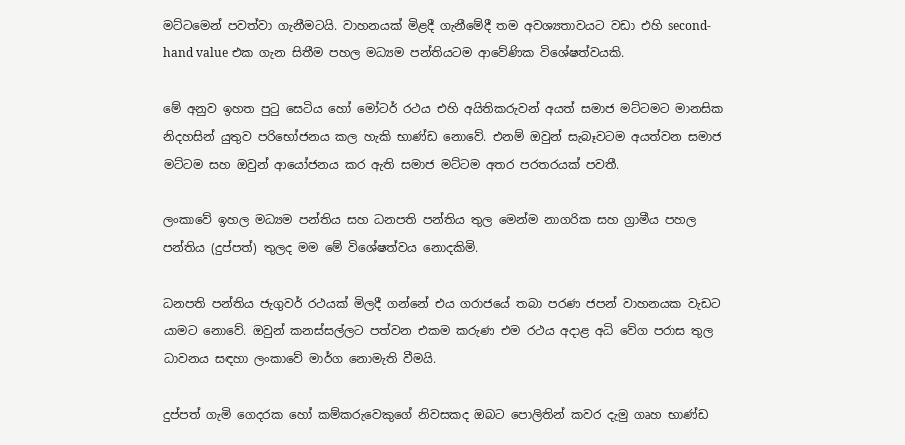මට්ටමෙන් පවත්වා ගැනීමටයි. වාහනයක් මිළදී ගැනීමේදී තම අවශ්‍යතාවයට වඩා එහි second-hand value එක ගැන සිතීම පහල මධ්‍යම පන්තියටම ආවේණික විශේෂත්වයකි.

මේ අනුව ඉහත පුටු සෙටිය හෝ මෝටර් රථය එහි අයිතිකරුවන් අයත් සමාජ මට්ටමට මානසික නිදහසින් යුතුව පරිභෝජනය කල හැකි භාණ්ඩ නොවේ. එනම් ඔවුන් සැබෑවටම අයත්වන සමාජ මට්ටම සහ ඔවුන් ආයෝජනය කර ඇති සමාජ මට්ටම අතර පරතරයක් පවතී.

ලංකාවේ ඉහල මධ්‍යම පන්තිය සහ ධනපති පන්තිය තුල මෙන්ම නාගරික සහ ග්‍රාමීය පහල පන්තිය (දුප්පත්) තුලද මම මේ විශේෂත්වය නොදකිමි.

ධනපති පන්තිය ජැගුවර් රථයක් මිලදී ගන්නේ එය ගරාජයේ තබා පරණ ජපන් වාහනයක වැඩට යාමට නොවේ. ඔවුන් කනස්සල්ලට පත්වන එකම කරුණ එම රථය අදාළ අධි වේග පරාස තුල ධාවනය සඳහා ලංකාවේ මාර්ග නොමැති වීමයි.

දුප්පත් ගැමි ගෙදරක හෝ කම්කරුවෙකුගේ නිවසකද ඔබට පොලිතින් කවර දැමු ගෘහ භාණ්ඩ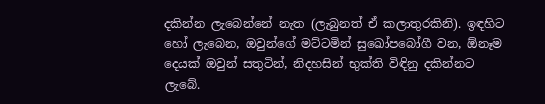දකින්න ලැබෙන්නේ නැත (ලැබුනත් ඒ කලාතුරකිනි). ඉඳහිට හෝ ලැබෙන, ඔවුන්ගේ මට්ටමින් සුඛෝපබෝගී වන, ඕනෑම දෙයක් ඔවුන් සතුටින්, නිදහසින් භුක්ති විඳිනු දකින්නට ලැබේ.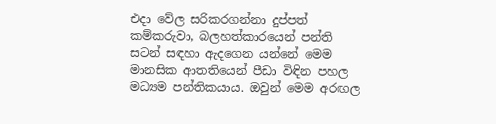එදා වේල සරිකරගන්නා දුප්පත් කම්කරුවා, බලහත්කාරයෙන් පන්ති සටන් සඳහා ඇදගෙන යන්නේ මෙම මානසික ආතතියෙන් පීඩා විඳින පහල මධ්‍යම පන්තිකයාය. ඔවුන් මෙම අරඟල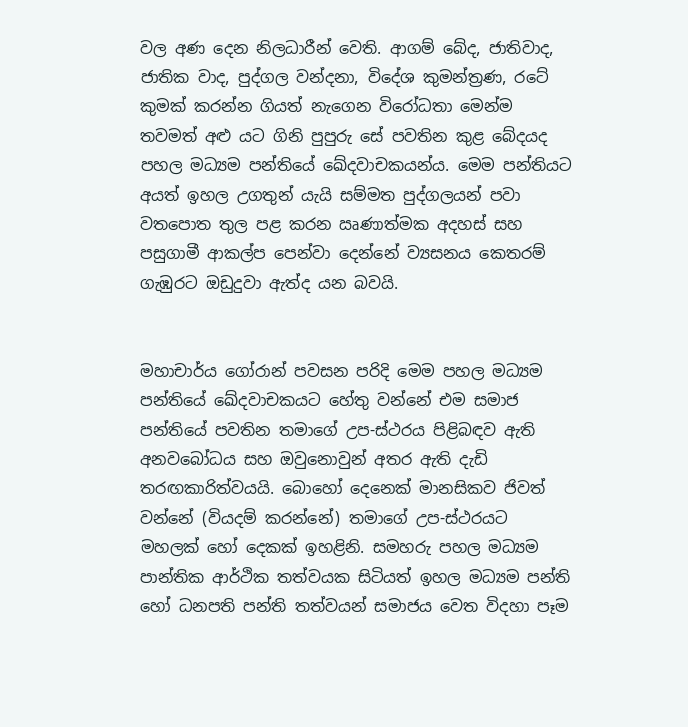වල අණ දෙන නිලධාරීන් වෙති. ආගම් බේද, ජාතිවාද, ජාතික වාද, පුද්ගල වන්දනා, විදේශ කුමන්ත්‍රණ, රටේ කුමක් කරන්න ගියත් නැගෙන විරෝධතා මෙන්ම තවමත් අළු යට ගිනි පුපුරු සේ පවතින කුළ බේදයද පහල මධ්‍යම පන්තියේ ඛේදවාචකයන්ය. මෙම පන්තියට අයත් ඉහල උගතුන් යැයි සම්මත පුද්ගලයන් පවා වතපොත තුල පළ කරන ඍණාත්මක අදහස් සහ පසුගාමී ආකල්ප පෙන්වා දෙන්නේ ව්‍යසනය කෙතරම් ගැඹුරට ඔඩුදුවා ඇත්ද යන බවයි.


මහාචාර්ය ගෝරාන් පවසන පරිදි මෙම පහල මධ්‍යම පන්තියේ ඛේදවාචකයට හේතු වන්නේ එම සමාජ පන්තියේ පවතින තමාගේ උප-ස්ථරය පිළිබඳව ඇති අනවබෝධය සහ ඔවුනොවුන් අතර ඇති දැඩි තරඟකාරිත්වයයි. බොහෝ දෙනෙක් මානසිකව ජිවත් වන්නේ (වියදම් කරන්නේ) තමාගේ උප-ස්ථරයට මහලක් හෝ දෙකක් ඉහළිනි. සමහරු පහල මධ්‍යම පාන්තික ආර්ථික තත්වයක සිටියත් ඉහල මධ්‍යම පන්ති හෝ ධනපති පන්ති තත්වයන් සමාජය වෙත විදහා පෑම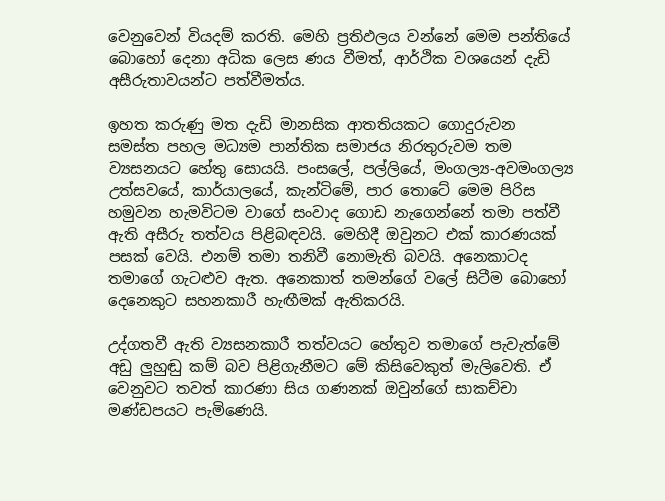වෙනුවෙන් වියදම් කරති. මෙහි ප්‍රතිඵලය වන්නේ මෙම පන්තියේ බොහෝ දෙනා අධික ලෙස ණය වීමත්, ආර්ථික වශයෙන් දැඩි අසීරුතාවයන්ට පත්වීමත්ය.

ඉහත කරුණු මත දැඩි මානසික ආතතියකට ගොදුරුවන සමස්ත පහල මධ්‍යම පාන්තික සමාජය නිරතුරුවම තම ව්‍යසනයට හේතු සොයයි. පංසලේ, පල්ලියේ, මංගල්‍ය-අවමංගල්‍ය උත්සවයේ, කාර්යාලයේ, කැන්ටිමේ, පාර තොටේ මෙම පිරිස හමුවන හැමවිටම වාගේ සංවාද ගොඩ නැගෙන්නේ තමා පත්වී ඇති අසීරු තත්වය පිළිබඳවයි. මෙහිදී ඔවුනට එක් කාරණයක් පසක් වෙයි. එනම් තමා තනිවී නොමැති බවයි. අනෙකාටද තමාගේ ගැටළුව ඇත. අනෙකාත් තමන්ගේ වලේ සිටීම බොහෝ දෙනෙකුට සහනකාරී හැඟීමක් ඇතිකරයි.

උද්ගතවී ඇති ව්‍යසනකාරී තත්වයට හේතුව තමාගේ පැවැත්මේ අඩු ලුහුඬු කම් බව පිළිගැනීමට මේ කිසිවෙකුත් මැලිවෙති. ඒ වෙනුවට තවත් කාරණා සිය ගණනක් ඔවුන්ගේ සාකච්චා මණ්ඩපයට පැමිණෙයි.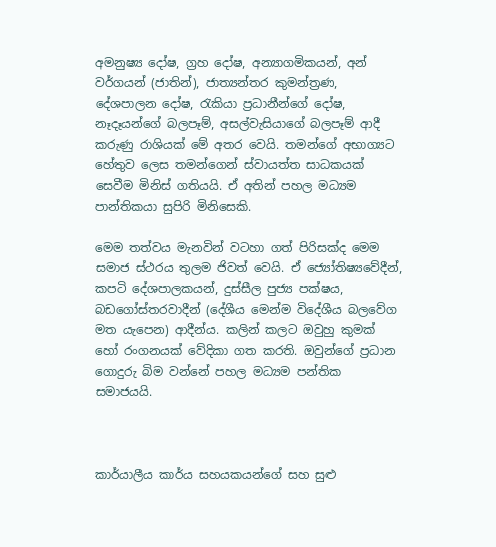අමනුෂ්‍ය දෝෂ, ග්‍රහ දෝෂ, අන්‍යාගමිකයන්, අන් වර්ගයන් (ජාතින්), ජාත්‍යන්තර කුමන්ත්‍රණ, දේශපාලන දෝෂ, රැකියා ප්‍රධානීන්ගේ දෝෂ, නෑදෑයන්ගේ බලපෑම්, අසල්වැසියාගේ බලපෑම් ආදී කරුණු රාශියක් මේ අතර වෙයි. තමන්ගේ අභාග්‍යට හේතුව ලෙස තමන්ගෙන් ස්වායත්ත සාධකයක් සෙවීම මිනිස් ගතියයි. ඒ අතින් පහල මධ්‍යම පාන්තිකයා සුපිරි මිනිසෙකි.

මෙම තත්වය මැනවින් වටහා ගත් පිරිසක්ද මෙම සමාජ ස්ථරය තුලම ජිවත් වෙයි. ඒ ජ්‍යෝතිෂ්‍යවේදීන්, කපටි දේශපාලකයන්, දුස්සීල පුජ්‍ය පක්ෂය, බඩගෝස්තරවාදීන් (දේශීය මෙන්ම විදේශීය බලවේග මත යැපෙන) ආදීන්ය. කලින් කලට ඔවුහු කුමක් හෝ රංගනයක් වේදිකා ගත කරති. ඔවුන්ගේ ප්‍රධාන ගොදුරු බිම වන්නේ පහල මධ්‍යම පන්තික සමාජයයි.



කාර්යාලීය කාර්ය සහයකයන්ගේ සහ සුළු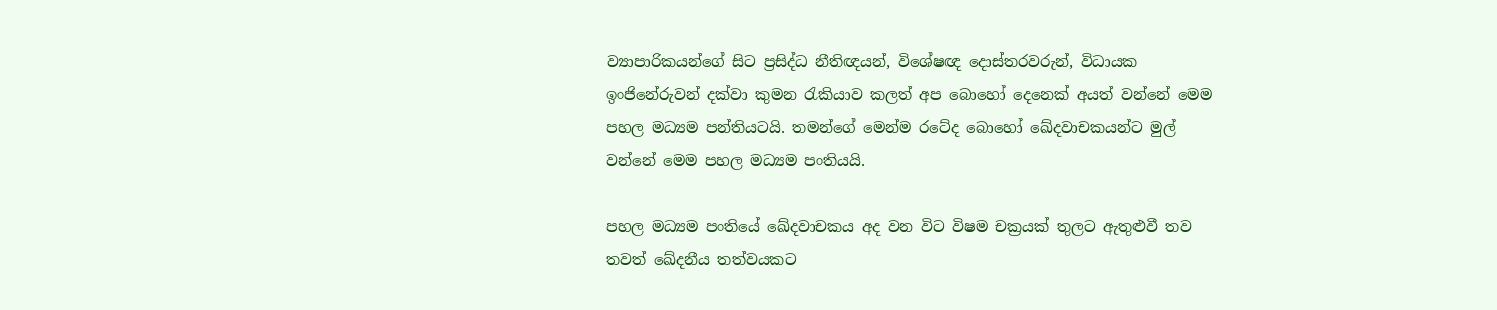ව්‍යාපාරිකයන්ගේ සිට ප්‍රසිද්ධ නීතිඥයන්, විශේෂඥ දොස්තරවරුන්, විධායක ඉංජිනේරුවන් දක්වා කුමන රැකියාව කලත් අප බොහෝ දෙනෙක් අයත් වන්නේ මෙම පහල මධ්‍යම පන්තියටයි. තමන්ගේ මෙන්ම රටේද බොහෝ ඛේදවාචකයන්ට මුල් වන්නේ මෙම පහල මධ්‍යම පංතියයි.

පහල මධ්‍යම පංතියේ ඛේදවාචකය අද වන විට විෂම චක්‍රයක් තුලට ඇතුළුවී තව තවත් ඛේදනීය තත්වයකට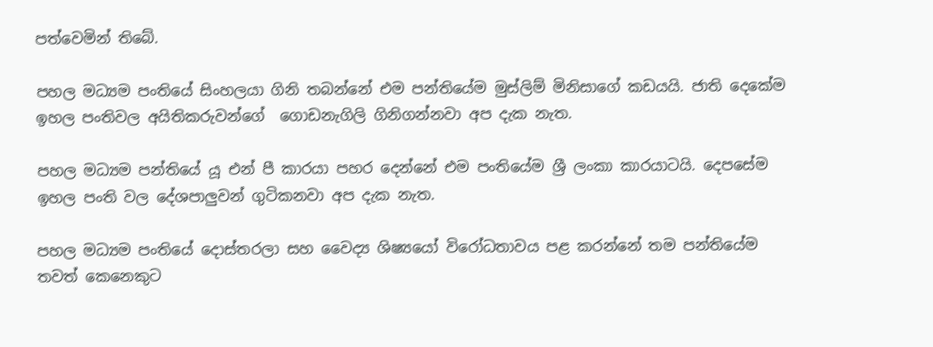පත්වෙමින් තිබේ.

පහල මධ්‍යම පංතියේ සිංහලයා ගිනි තබන්නේ එම පන්තියේම මුස්ලිම් මිනිසාගේ කඩයයි. ජාති දෙකේම ඉහල පංතිවල අයිතිකරුවන්ගේ  ගොඩනැගිලි ගිනිගන්නවා අප දැක නැත.

පහල මධ්‍යම පන්තියේ යූ එන් පී කාරයා පහර දෙන්නේ එම පංතියේම ශ්‍රී ලංකා කාරයාටයි. දෙපසේම ඉහල පංති වල දේශපාලුවන් ගුටිකනවා අප දැක නැත.

පහල මධ්‍යම පංතියේ දොස්තරලා සහ වෛද්‍ය ශිෂ්‍යයෝ විරෝධතාවය පළ කරන්නේ තම පන්තියේම තවත් කෙනෙකුට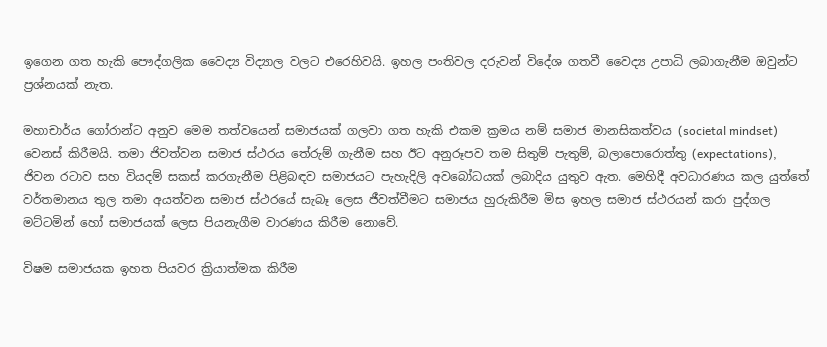ඉගෙන ගත හැකි පෞද්ගලික වෛද්‍ය විද්‍යාල වලට එරෙහිවයි. ඉහල පංතිවල දරුවන් විදේශ ගතවී වෛද්‍ය උපාධි ලබාගැනීම ඔවුන්ට ප්‍රශ්නයක් නැත.

මහාචාර්ය ගෝරාන්ට අනුව මෙම තත්වයෙන් සමාජයක් ගලවා ගත හැකි එකම ක්‍රමය නම් සමාජ මානසිකත්වය (societal mindset) වෙනස් කිරීමයි. තමා ජිවත්වන සමාජ ස්ථරය තේරුම් ගැනීම සහ ඊට අනුරූපව තම සිතුම් පැතුම්, බලාපොරොත්තු (expectations), ජිවන රටාව සහ වියදම් සකස් කරගැනීම පිළිබඳව සමාජයට පැහැදිලි අවබෝධයක් ලබාදිය යුතුව ඇත. මෙහිදී අවධාරණය කල යුත්තේ වර්තමානය තුල තමා අයත්වන සමාජ ස්ථරයේ සැබෑ ලෙස ජීවත්වීමට සමාජය හුරුකිරීම මිස ඉහල සමාජ ස්ථරයන් කරා පුද්ගල මට්ටමින් හෝ සමාජයක් ලෙස පියනැගීම වාරණය කිරීම නොවේ.

විෂම සමාජයක ඉහත පියවර ක්‍රියාත්මක කිරීම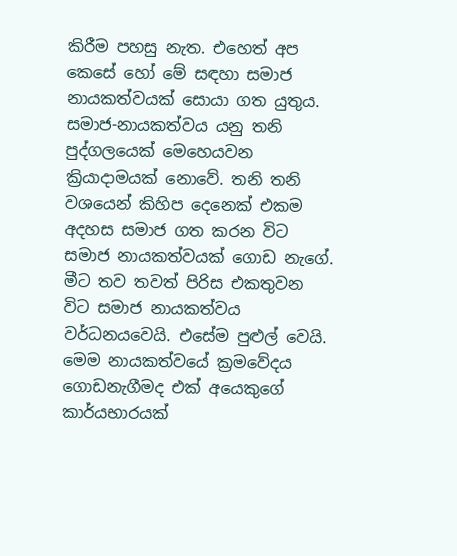කිරීම පහසු නැත. එහෙත් අප කෙසේ හෝ මේ සඳහා සමාජ නායකත්වයක් සොයා ගත යුතුය.
සමාජ-නායකත්වය යනු තනි පුද්ගලයෙක් මෙහෙයවන ක්‍රියාදාමයක් නොවේ. තනි තනි වශයෙන් කිහිප දෙනෙක් එකම අදහස සමාජ ගත කරන විට සමාජ නායකත්වයක් ගොඩ නැගේ. මීට තව තවත් පිරිස එකතුවන විට සමාජ නායකත්වය වර්ධනයවෙයි. එසේම පුළුල් වෙයි. මෙම නායකත්වයේ ක්‍රමවේදය ගොඩනැගීමද එක් අයෙකුගේ කාර්යභාරයක්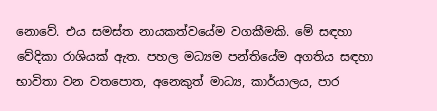නොවේ. එය සමස්ත නායකත්වයේම වගකීමකි. මේ සඳහා වේදිකා රාශියක් ඇත. පහල මධ්‍යම පන්තියේම අගතිය සඳහා භාවිතා වන වතපොත, අනෙකුත් මාධ්‍ය, කාර්යාලය, පාර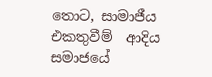තොට, සාමාජීය එකතුවීම්  ආදිය සමාජයේ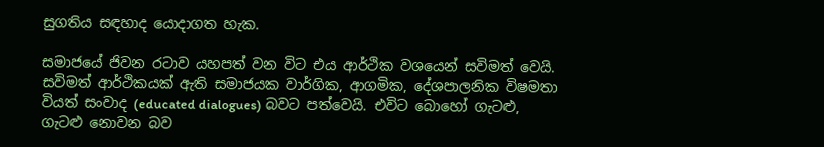සුගතිය සඳහාද යොදාගත හැක.

සමාජයේ ජිවන රටාව යහපත් වන විට එය ආර්ථික වශයෙන් සවිමත් වෙයි. සවිමත් ආර්ථිකයක් ඇති සමාජයක වාර්ගික, ආගමික, දේශපාලනික විෂමතා වියත් සංවාද (educated dialogues) බවට පත්වෙයි. එවිට බොහෝ ගැටළු, ගැටළු නොවන බව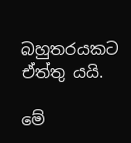බහුතරයකට ඒත්තු යයි.

මේ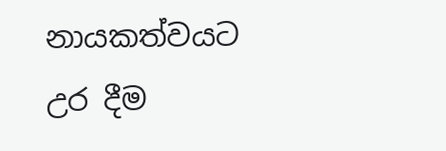නායකත්වයට උර දීම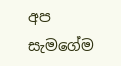අප සැමගේම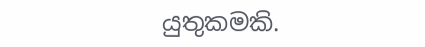යුතුකමකි.